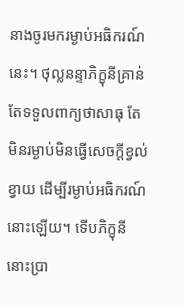នាងចូរមករម្ងាប់អធិករណ៍នេះ។ ថុល្លនន្ទាភិក្ខុនីគ្រាន់តែទទួលពាក្យថាសាធុ តែមិនរម្ងាប់មិនធ្វើសេចក្តីខ្វល់ខ្វាយ ដើម្បីរម្ងាប់អធិករណ៍នោះឡើយ។ ទើបភិក្ខុនីនោះប្រា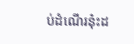ប់ដំណើរនុ៎ះដ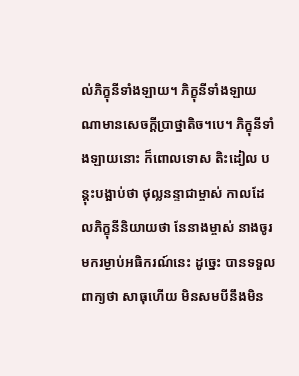ល់ភិក្ខុនីទាំងឡាយ។ ភិក្ខុនីទាំងឡាយណាមានសេចក្តីប្រាថ្នាតិច។បេ។ ភិក្ខុនីទាំងឡាយនោះ ក៏ពោលទោស តិះដៀល បន្តុះបង្អាប់ថា ថុល្លនន្ទាជាម្ចាស់ កាលដែលភិក្ខុនីនិយាយថា នែនាងម្ចាស់ នាងចូរមករម្ងាប់អធិករណ៍នេះ ដូច្នេះ បានទទួលពាក្យថា សាធុហើយ មិនសមបីនឹងមិន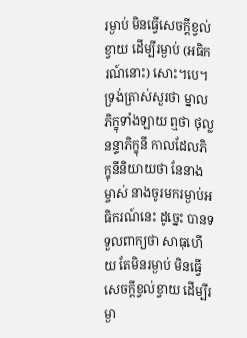រម្ងាប់ មិនធ្វើសេចក្តីខ្វល់ខ្វាយ ដើម្បីរម្ងាប់ (អធិករណ៍នោះ) សោះ។បេ។ ទ្រង់ត្រាស់សួរថា ម្នាលភិក្ខុទាំងឡាយ ឮថា ថុល្លនន្ទាភិក្ខុនី កាលដែលភិក្ខុនីនិយាយថា នែនាងម្ចាស់ នាងចូរមករម្ងាប់អធិករណ៍នេះ ដូច្នេះ បានទទួលពាក្យថា សាធុហើយ តែមិនរម្ងាប់ មិនធ្វើសេចក្តីខ្វល់ខ្វាយ ដើម្បីរម្ងា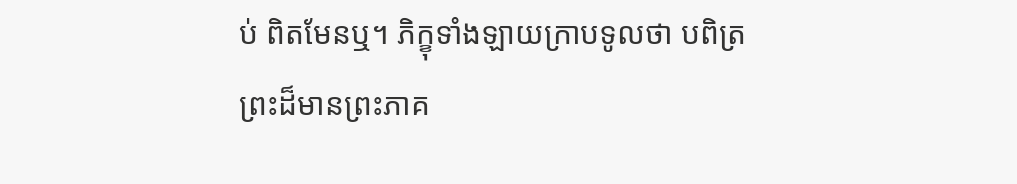ប់ ពិតមែនឬ។ ភិក្ខុទាំងឡាយក្រាបទូលថា បពិត្រព្រះដ៏មានព្រះភាគ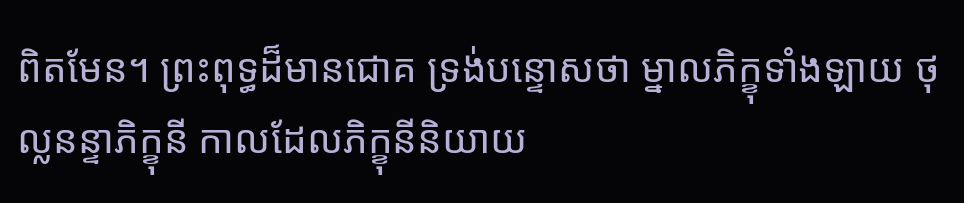ពិតមែន។ ព្រះពុទ្ធដ៏មានជោគ ទ្រង់បន្ទោសថា ម្នាលភិក្ខុទាំងឡាយ ថុល្លនន្ទាភិក្ខុនី កាលដែលភិក្ខុនីនិយាយ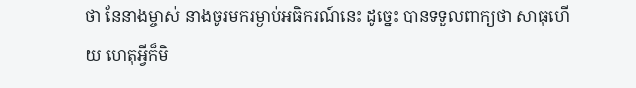ថា នែនាងម្ចាស់ នាងចូរមករម្ងាប់អធិករណ៍នេះ ដូច្នេះ បានទទួលពាក្យថា សាធុហើយ ហេតុអ្វីក៏មិ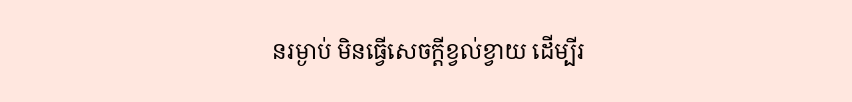នរម្ងាប់ មិនធ្វើសេចក្តីខ្វល់ខ្វាយ ដើម្បីរ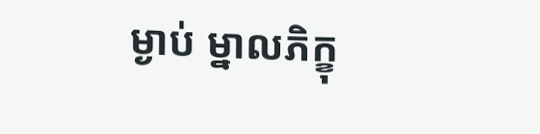ម្ងាប់ ម្នាលភិក្ខុ